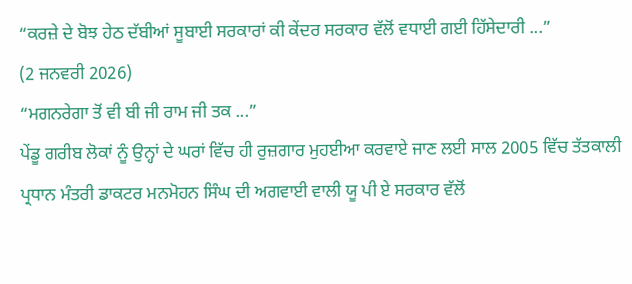“ਕਰਜ਼ੇ ਦੇ ਬੋਝ ਹੇਠ ਦੱਬੀਆਂ ਸੂਬਾਈ ਸਰਕਾਰਾਂ ਕੀ ਕੇਂਦਰ ਸਰਕਾਰ ਵੱਲੋਂ ਵਧਾਈ ਗਈ ਹਿੱਸੇਦਾਰੀ ...”
(2 ਜਨਵਰੀ 2026)
“ਮਗਨਰੇਗਾ ਤੋਂ ਵੀ ਬੀ ਜੀ ਰਾਮ ਜੀ ਤਕ ...”
ਪੇਂਡੂ ਗਰੀਬ ਲੋਕਾਂ ਨੂੰ ਉਨ੍ਹਾਂ ਦੇ ਘਰਾਂ ਵਿੱਚ ਹੀ ਰੁਜ਼ਗਾਰ ਮੁਹਈਆ ਕਰਵਾਏ ਜਾਣ ਲਈ ਸਾਲ 2005 ਵਿੱਚ ਤੱਤਕਾਲੀ ਪ੍ਰਧਾਨ ਮੰਤਰੀ ਡਾਕਟਰ ਮਨਮੋਹਨ ਸਿੰਘ ਦੀ ਅਗਵਾਈ ਵਾਲੀ ਯੂ ਪੀ ਏ ਸਰਕਾਰ ਵੱਲੋਂ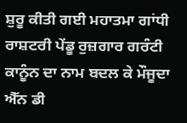ਸ਼ੁਰੂ ਕੀਤੀ ਗਈ ਮਹਾਤਮਾ ਗਾਂਧੀ ਰਾਸ਼ਟਰੀ ਪੇਂਡੂ ਰੁਜ਼ਗਾਰ ਗਰੰਟੀ ਕਾਨੂੰਨ ਦਾ ਨਾਮ ਬਦਲ ਕੇ ਮੌਜੂਦਾ ਐੱਨ ਡੀ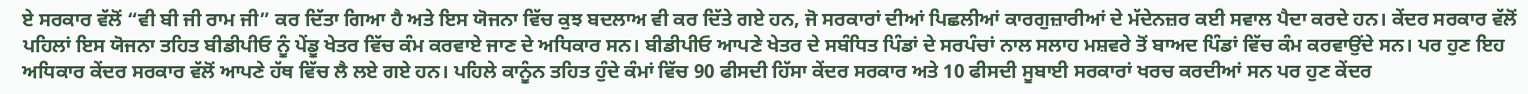ਏ ਸਰਕਾਰ ਵੱਲੋਂ “ਵੀ ਬੀ ਜੀ ਰਾਮ ਜੀ” ਕਰ ਦਿੱਤਾ ਗਿਆ ਹੈ ਅਤੇ ਇਸ ਯੋਜਨਾ ਵਿੱਚ ਕੁਝ ਬਦਲਾਅ ਵੀ ਕਰ ਦਿੱਤੇ ਗਏ ਹਨ, ਜੋ ਸਰਕਾਰਾਂ ਦੀਆਂ ਪਿਛਲੀਆਂ ਕਾਰਗੁਜ਼ਾਰੀਆਂ ਦੇ ਮੱਦੇਨਜ਼ਰ ਕਈ ਸਵਾਲ ਪੈਦਾ ਕਰਦੇ ਹਨ। ਕੇਂਦਰ ਸਰਕਾਰ ਵੱਲੋਂ ਪਹਿਲਾਂ ਇਸ ਯੋਜਨਾ ਤਹਿਤ ਬੀਡੀਪੀਓ ਨੂੰ ਪੇਂਡੂ ਖੇਤਰ ਵਿੱਚ ਕੰਮ ਕਰਵਾਏ ਜਾਣ ਦੇ ਅਧਿਕਾਰ ਸਨ। ਬੀਡੀਪੀਓ ਆਪਣੇ ਖੇਤਰ ਦੇ ਸਬੰਧਿਤ ਪਿੰਡਾਂ ਦੇ ਸਰਪੰਚਾਂ ਨਾਲ ਸਲਾਹ ਮਸ਼ਵਰੇ ਤੋਂ ਬਾਅਦ ਪਿੰਡਾਂ ਵਿੱਚ ਕੰਮ ਕਰਵਾਉਂਦੇ ਸਨ। ਪਰ ਹੁਣ ਇਹ ਅਧਿਕਾਰ ਕੇਂਦਰ ਸਰਕਾਰ ਵੱਲੋਂ ਆਪਣੇ ਹੱਥ ਵਿੱਚ ਲੈ ਲਏ ਗਏ ਹਨ। ਪਹਿਲੇ ਕਾਨੂੰਨ ਤਹਿਤ ਹੁੰਦੇ ਕੰਮਾਂ ਵਿੱਚ 90 ਫੀਸਦੀ ਹਿੱਸਾ ਕੇਂਦਰ ਸਰਕਾਰ ਅਤੇ 10 ਫੀਸਦੀ ਸੂਬਾਈ ਸਰਕਾਰਾਂ ਖਰਚ ਕਰਦੀਆਂ ਸਨ ਪਰ ਹੁਣ ਕੇਂਦਰ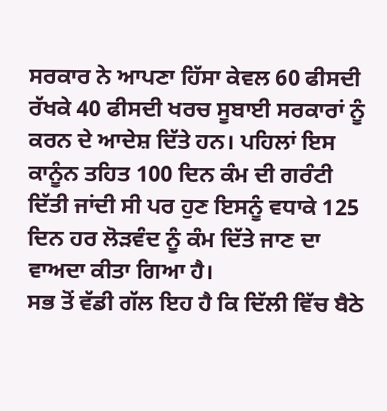ਸਰਕਾਰ ਨੇ ਆਪਣਾ ਹਿੱਸਾ ਕੇਵਲ 60 ਫੀਸਦੀ ਰੱਖਕੇ 40 ਫੀਸਦੀ ਖਰਚ ਸੂਬਾਈ ਸਰਕਾਰਾਂ ਨੂੰ ਕਰਨ ਦੇ ਆਦੇਸ਼ ਦਿੱਤੇ ਹਨ। ਪਹਿਲਾਂ ਇਸ ਕਾਨੂੰਨ ਤਹਿਤ 100 ਦਿਨ ਕੰਮ ਦੀ ਗਰੰਟੀ ਦਿੱਤੀ ਜਾਂਦੀ ਸੀ ਪਰ ਹੁਣ ਇਸਨੂੰ ਵਧਾਕੇ 125 ਦਿਨ ਹਰ ਲੋੜਵੰਦ ਨੂੰ ਕੰਮ ਦਿੱਤੇ ਜਾਣ ਦਾ ਵਾਅਦਾ ਕੀਤਾ ਗਿਆ ਹੈ।
ਸਭ ਤੋਂ ਵੱਡੀ ਗੱਲ ਇਹ ਹੈ ਕਿ ਦਿੱਲੀ ਵਿੱਚ ਬੈਠੇ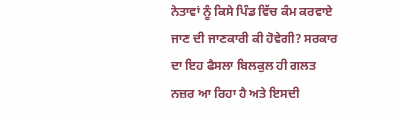ਨੇਤਾਵਾਂ ਨੂੰ ਕਿਸੇ ਪਿੰਡ ਵਿੱਚ ਕੰਮ ਕਰਵਾਏ ਜਾਣ ਦੀ ਜਾਣਕਾਰੀ ਕੀ ਹੋਵੇਗੀ? ਸਰਕਾਰ ਦਾ ਇਹ ਫੈਸਲਾ ਬਿਲਕੁਲ ਹੀ ਗਲਤ ਨਜ਼ਰ ਆ ਰਿਹਾ ਹੈ ਅਤੇ ਇਸਦੀ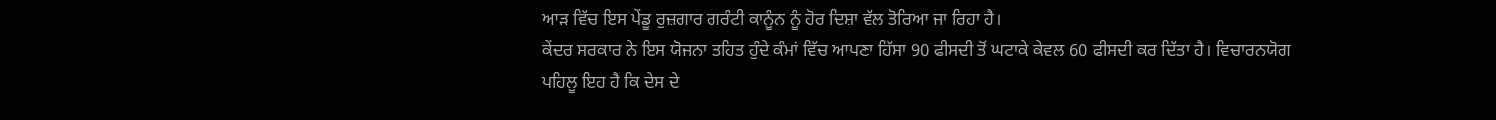ਆੜ ਵਿੱਚ ਇਸ ਪੇਂਡੂ ਰੁਜ਼ਗਾਰ ਗਰੰਟੀ ਕਾਨੂੰਨ ਨੂੰ ਹੋਰ ਦਿਸ਼ਾ ਵੱਲ ਤੋਰਿਆ ਜਾ ਰਿਹਾ ਹੈ।
ਕੇਂਦਰ ਸਰਕਾਰ ਨੇ ਇਸ ਯੋਜਨਾ ਤਹਿਤ ਹੁੰਦੇ ਕੰਮਾਂ ਵਿੱਚ ਆਪਣਾ ਹਿੱਸਾ 90 ਫੀਸਦੀ ਤੋਂ ਘਟਾਕੇ ਕੇਵਲ 60 ਫੀਸਦੀ ਕਰ ਦਿੱਤਾ ਹੈ। ਵਿਚਾਰਨਯੋਗ ਪਹਿਲੂ ਇਹ ਹੈ ਕਿ ਦੇਸ ਦੇ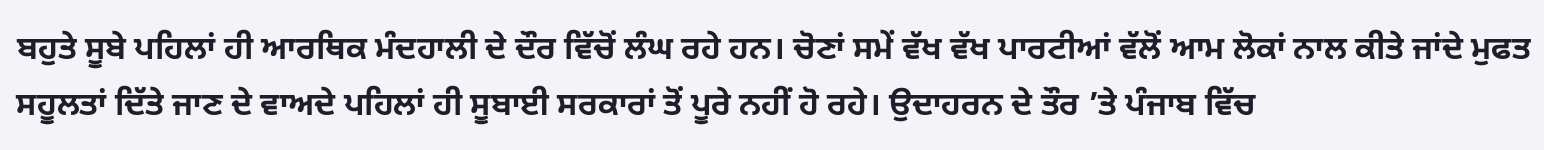ਬਹੁਤੇ ਸੂਬੇ ਪਹਿਲਾਂ ਹੀ ਆਰਥਿਕ ਮੰਦਹਾਲੀ ਦੇ ਦੌਰ ਵਿੱਚੋਂ ਲੰਘ ਰਹੇ ਹਨ। ਚੋਣਾਂ ਸਮੇਂ ਵੱਖ ਵੱਖ ਪਾਰਟੀਆਂ ਵੱਲੋਂ ਆਮ ਲੋਕਾਂ ਨਾਲ ਕੀਤੇ ਜਾਂਦੇ ਮੁਫਤ ਸਹੂਲਤਾਂ ਦਿੱਤੇ ਜਾਣ ਦੇ ਵਾਅਦੇ ਪਹਿਲਾਂ ਹੀ ਸੂਬਾਈ ਸਰਕਾਰਾਂ ਤੋਂ ਪੂਰੇ ਨਹੀਂ ਹੋ ਰਹੇ। ਉਦਾਹਰਨ ਦੇ ਤੌਰ ’ਤੇ ਪੰਜਾਬ ਵਿੱਚ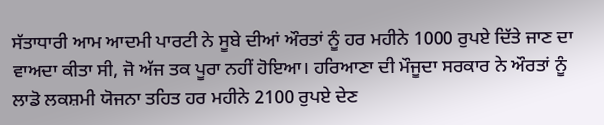ਸੱਤਾਧਾਰੀ ਆਮ ਆਦਮੀ ਪਾਰਟੀ ਨੇ ਸੂਬੇ ਦੀਆਂ ਔਰਤਾਂ ਨੂੰ ਹਰ ਮਹੀਨੇ 1000 ਰੁਪਏ ਦਿੱਤੇ ਜਾਣ ਦਾ ਵਾਅਦਾ ਕੀਤਾ ਸੀ, ਜੋ ਅੱਜ ਤਕ ਪੂਰਾ ਨਹੀਂ ਹੋਇਆ। ਹਰਿਆਣਾ ਦੀ ਮੌਜੂਦਾ ਸਰਕਾਰ ਨੇ ਔਰਤਾਂ ਨੂੰ ਲਾਡੋ ਲਕਸ਼ਮੀ ਯੋਜਨਾ ਤਹਿਤ ਹਰ ਮਹੀਨੇ 2100 ਰੁਪਏ ਦੇਣ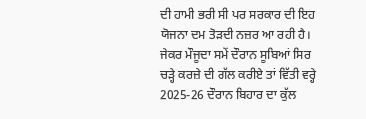ਦੀ ਹਾਮੀ ਭਰੀ ਸੀ ਪਰ ਸਰਕਾਰ ਦੀ ਇਹ ਯੋਜਨਾ ਦਮ ਤੋੜਦੀ ਨਜ਼ਰ ਆ ਰਹੀ ਹੈ।
ਜੇਕਰ ਮੌਜੂਦਾ ਸਮੇਂ ਦੌਰਾਨ ਸੂਬਿਆਂ ਸਿਰ ਚੜ੍ਹੇ ਕਰਜ਼ੇ ਦੀ ਗੱਲ ਕਰੀਏ ਤਾਂ ਵਿੱਤੀ ਵਰ੍ਹੇ 2025-26 ਦੌਰਾਨ ਬਿਹਾਰ ਦਾ ਕੁੱਲ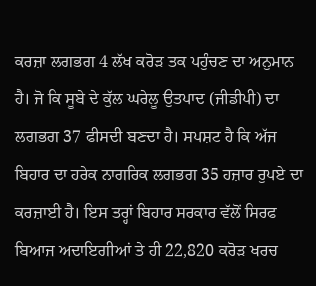ਕਰਜ਼ਾ ਲਗਭਗ 4 ਲੱਖ ਕਰੋੜ ਤਕ ਪਹੁੰਚਣ ਦਾ ਅਨੁਮਾਨ ਹੈ। ਜੋ ਕਿ ਸੂਬੇ ਦੇ ਕੁੱਲ ਘਰੇਲੂ ਉਤਪਾਦ (ਜੀਡੀਪੀ) ਦਾ ਲਗਭਗ 37 ਫੀਸਦੀ ਬਣਦਾ ਹੈ। ਸਪਸ਼ਟ ਹੈ ਕਿ ਅੱਜ ਬਿਹਾਰ ਦਾ ਹਰੇਕ ਨਾਗਰਿਕ ਲਗਭਗ 35 ਹਜ਼ਾਰ ਰੁਪਏ ਦਾ ਕਰਜ਼ਾਈ ਹੈ। ਇਸ ਤਰ੍ਹਾਂ ਬਿਹਾਰ ਸਰਕਾਰ ਵੱਲੋਂ ਸਿਰਫ ਬਿਆਜ ਅਦਾਇਗੀਆਂ ਤੇ ਹੀ 22,820 ਕਰੋੜ ਖਰਚ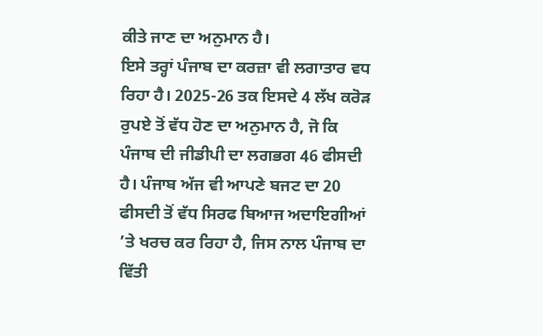ਕੀਤੇ ਜਾਣ ਦਾ ਅਨੁਮਾਨ ਹੈ।
ਇਸੇ ਤਰ੍ਹਾਂ ਪੰਜਾਬ ਦਾ ਕਰਜ਼ਾ ਵੀ ਲਗਾਤਾਰ ਵਧ ਰਿਹਾ ਹੈ। 2025-26 ਤਕ ਇਸਦੇ 4 ਲੱਖ ਕਰੋੜ ਰੁਪਏ ਤੋਂ ਵੱਧ ਹੋਣ ਦਾ ਅਨੁਮਾਨ ਹੈ, ਜੋ ਕਿ ਪੰਜਾਬ ਦੀ ਜੀਡੀਪੀ ਦਾ ਲਗਭਗ 46 ਫੀਸਦੀ ਹੈ। ਪੰਜਾਬ ਅੱਜ ਵੀ ਆਪਣੇ ਬਜਟ ਦਾ 20 ਫੀਸਦੀ ਤੋਂ ਵੱਧ ਸਿਰਫ ਬਿਆਜ ਅਦਾਇਗੀਆਂ ’ਤੇ ਖਰਚ ਕਰ ਰਿਹਾ ਹੈ, ਜਿਸ ਨਾਲ ਪੰਜਾਬ ਦਾ ਵਿੱਤੀ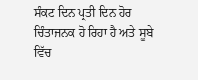ਸੰਕਟ ਦਿਨ ਪ੍ਰਤੀ ਦਿਨ ਹੋਰ ਚਿੰਤਾਜਨਕ ਹੋ ਰਿਹਾ ਹੈ ਅਤੇ ਸੂਬੇ ਵਿੱਚ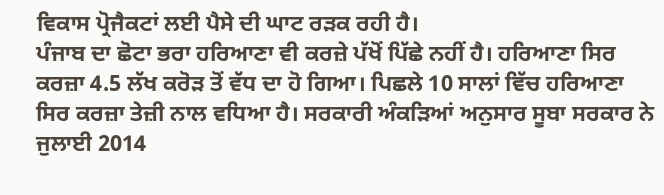ਵਿਕਾਸ ਪ੍ਰੋਜੈਕਟਾਂ ਲਈ ਪੈਸੇ ਦੀ ਘਾਟ ਰੜਕ ਰਹੀ ਹੈ।
ਪੰਜਾਬ ਦਾ ਛੋਟਾ ਭਰਾ ਹਰਿਆਣਾ ਵੀ ਕਰਜ਼ੇ ਪੱਖੋਂ ਪਿੱਛੇ ਨਹੀਂ ਹੈ। ਹਰਿਆਣਾ ਸਿਰ ਕਰਜ਼ਾ 4.5 ਲੱਖ ਕਰੋੜ ਤੋਂ ਵੱਧ ਦਾ ਹੋ ਗਿਆ। ਪਿਛਲੇ 10 ਸਾਲਾਂ ਵਿੱਚ ਹਰਿਆਣਾ ਸਿਰ ਕਰਜ਼ਾ ਤੇਜ਼ੀ ਨਾਲ ਵਧਿਆ ਹੈ। ਸਰਕਾਰੀ ਅੰਕੜਿਆਂ ਅਨੁਸਾਰ ਸੂਬਾ ਸਰਕਾਰ ਨੇ ਜੁਲਾਈ 2014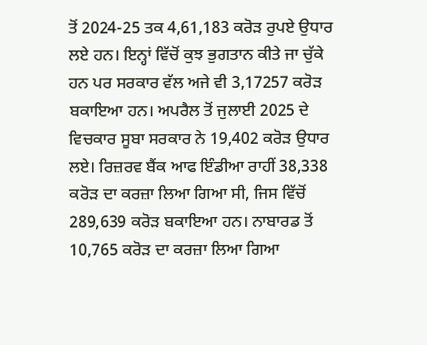ਤੋਂ 2024-25 ਤਕ 4,61,183 ਕਰੋੜ ਰੁਪਏ ਉਧਾਰ ਲਏ ਹਨ। ਇਨ੍ਹਾਂ ਵਿੱਚੋਂ ਕੁਝ ਭੁਗਤਾਨ ਕੀਤੇ ਜਾ ਚੁੱਕੇ ਹਨ ਪਰ ਸਰਕਾਰ ਵੱਲ ਅਜੇ ਵੀ 3,17257 ਕਰੋੜ ਬਕਾਇਆ ਹਨ। ਅਪਰੈਲ ਤੋਂ ਜੁਲਾਈ 2025 ਦੇ ਵਿਚਕਾਰ ਸੂਬਾ ਸਰਕਾਰ ਨੇ 19,402 ਕਰੋੜ ਉਧਾਰ ਲਏ। ਰਿਜ਼ਰਵ ਬੈਂਕ ਆਫ ਇੰਡੀਆ ਰਾਹੀਂ 38,338 ਕਰੋੜ ਦਾ ਕਰਜ਼ਾ ਲਿਆ ਗਿਆ ਸੀ, ਜਿਸ ਵਿੱਚੋਂ 289,639 ਕਰੋੜ ਬਕਾਇਆ ਹਨ। ਨਾਬਾਰਡ ਤੋਂ 10,765 ਕਰੋੜ ਦਾ ਕਰਜ਼ਾ ਲਿਆ ਗਿਆ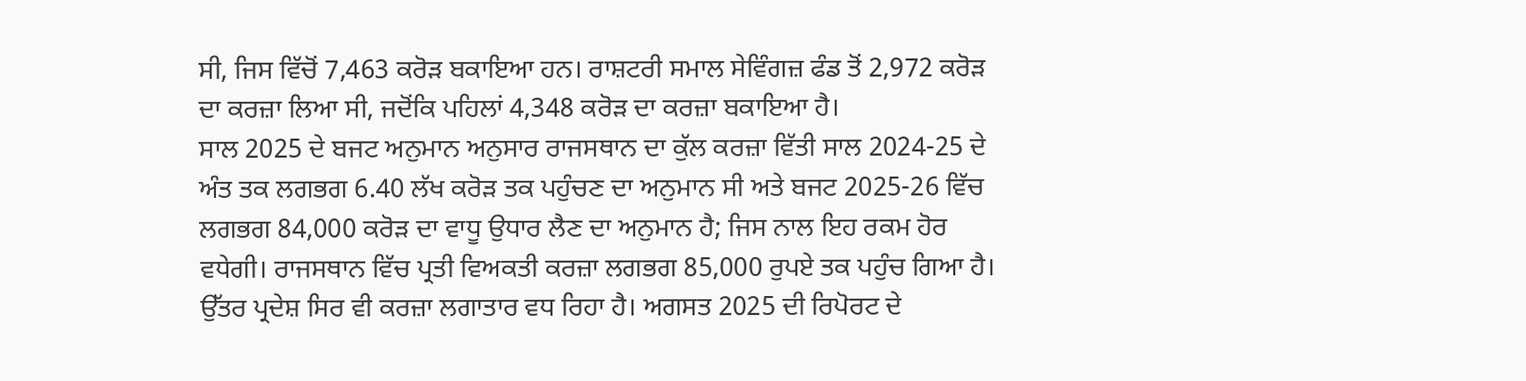ਸੀ, ਜਿਸ ਵਿੱਚੋਂ 7,463 ਕਰੋੜ ਬਕਾਇਆ ਹਨ। ਰਾਸ਼ਟਰੀ ਸਮਾਲ ਸੇਵਿੰਗਜ਼ ਫੰਡ ਤੋਂ 2,972 ਕਰੋੜ ਦਾ ਕਰਜ਼ਾ ਲਿਆ ਸੀ, ਜਦੋਂਕਿ ਪਹਿਲਾਂ 4,348 ਕਰੋੜ ਦਾ ਕਰਜ਼ਾ ਬਕਾਇਆ ਹੈ।
ਸਾਲ 2025 ਦੇ ਬਜਟ ਅਨੁਮਾਨ ਅਨੁਸਾਰ ਰਾਜਸਥਾਨ ਦਾ ਕੁੱਲ ਕਰਜ਼ਾ ਵਿੱਤੀ ਸਾਲ 2024-25 ਦੇ ਅੰਤ ਤਕ ਲਗਭਗ 6.40 ਲੱਖ ਕਰੋੜ ਤਕ ਪਹੁੰਚਣ ਦਾ ਅਨੁਮਾਨ ਸੀ ਅਤੇ ਬਜਟ 2025-26 ਵਿੱਚ ਲਗਭਗ 84,000 ਕਰੋੜ ਦਾ ਵਾਧੂ ਉਧਾਰ ਲੈਣ ਦਾ ਅਨੁਮਾਨ ਹੈ; ਜਿਸ ਨਾਲ ਇਹ ਰਕਮ ਹੋਰ ਵਧੇਗੀ। ਰਾਜਸਥਾਨ ਵਿੱਚ ਪ੍ਰਤੀ ਵਿਅਕਤੀ ਕਰਜ਼ਾ ਲਗਭਗ 85,000 ਰੁਪਏ ਤਕ ਪਹੁੰਚ ਗਿਆ ਹੈ।
ਉੱਤਰ ਪ੍ਰਦੇਸ਼ ਸਿਰ ਵੀ ਕਰਜ਼ਾ ਲਗਾਤਾਰ ਵਧ ਰਿਹਾ ਹੈ। ਅਗਸਤ 2025 ਦੀ ਰਿਪੋਰਟ ਦੇ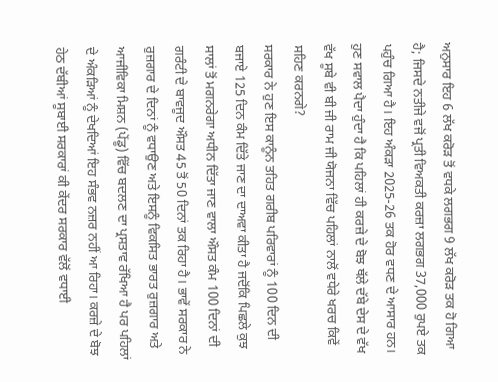ਅਨੁਸਾਰ ਇਹ 6 ਲੱਖ ਕਰੋੜ ਤੋਂ ਵਧਕੇ ਲਗਭਗ 9 ਲੱਖ ਕਰੋੜ ਤਕ ਹੋ ਗਿਆ ਹੈ; ਜਿਸਦੇ ਨਤੀਜੇ ਵਜੋਂ ਪ੍ਰਤੀ ਵਿਅਕਤੀ ਕਰਜ਼ਾ ਲਗਭਗ 37,000 ਰੁਪਏ ਤਕ ਪਹੁੰਚ ਗਿਆ ਹੈ। ਇਹ ਅੰਕੜਾ 2025-26 ਤਕ ਹੋਰ ਵਧਣ ਦੇ ਆਸਾਰ ਹਨ।
ਹੁਣ ਸਵਾਲ ਪੈਦਾ ਹੁੰਦਾ ਹੈ ਕਿ ਪਹਿਲਾਂ ਹੀ ਕਰਜ਼ੇ ਦੇ ਬੋਝ ਥੱਲੇ ਦੱਬੇ ਦੇਸ ਦੇ ਵੱਖ ਵੱਖ ਸੂਬੇ ਵੀ ਬੀ ਜੀ ਰਾਮ ਜੀ ਯੋਜਨਾ ਵਿੱਚ ਪਹਿਲਾਂ ਨਾਲੋਂ ਵਧੇਰੇ ਖਰਚ ਕਿਵੇਂ ਸਹਿਣ ਕਰਨਗੇ?
ਸਰਕਾਰ ਨੇ ਹੁਣ ਇਸ ਕਾਨੂੰਨ ਤਹਿਤ ਗਰੀਬ ਪਰਿਵਾਰਾਂ ਨੂੰ 100 ਦਿਨ ਦੀ ਬਜਾਏ 125 ਦਿਨ ਕੰਮ ਦਿੱਤੇ ਜਾਣ ਦਾ ਦਾਅਵਾ ਕੀਤਾ ਹੈ ਜਦੋਂਕਿ ਪਿਛਲੇ ਕੁਝ ਸਾਲਾਂ ਤੋਂ ਮਗਨਰੇਗਾ ਅਧੀਨ ਦਿੱਤਾ ਜਾਣ ਵਾਲਾ ਔਸਤ ਕੰਮ 100 ਦਿਨਾਂ ਦੀ ਗਰੰਟੀ ਦੇ ਬਾਵਜੂਦ ਔਸਤ 45 ਤੋਂ 50 ਦਿਨਾਂ ਤਕ ਰਿਹਾ ਹੈ। ਭਾਵੇਂ ਸਰਕਾਰ ਨੇ ਰੁਜ਼ਗਾਰ ਦੇ ਦਿਨਾਂ ਨੂੰ ਵਧਾਉਣ ਅਤੇ ਇਸਨੂੰ ਵਿਕਸਿਤ ਭਾਰਤ ਰੁਜ਼ਗਾਰ ਅਤੇ ਆਜੀਵਿਕਾ ਮਿਸ਼ਨ (ਪੇਂਡੂ) ਵਿੱਚ ਬਦਲਣ ਦਾ ਪ੍ਰਸਤਾਵ ਰੱਖਿਆ ਹੈ ਪਰ ਪਹਿਲਾਂ ਦੇ ਅੰਕੜਿਆਂ ਨੂੰ ਦੇਖਦਿਆਂ ਇਹ ਸੰਭਵ ਨਜ਼ਰ ਨਹੀਂ ਆ ਰਿਹਾ। ਕਰਜ਼ੇ ਦੇ ਬੋਝ ਹੇਠ ਦੱਬੀਆਂ ਸੂਬਾਈ ਸਰਕਾਰਾਂ ਕੀ ਕੇਂਦਰ ਸਰਕਾਰ ਵੱਲੋਂ ਵਧਾਈ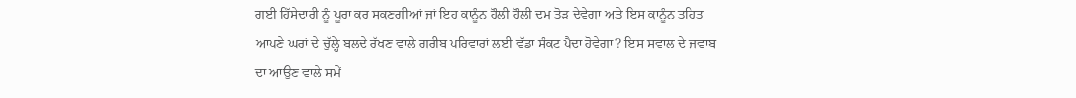ਗਈ ਹਿੱਸੇਦਾਰੀ ਨੂੰ ਪੂਰਾ ਕਰ ਸਕਣਗੀਆਂ ਜਾਂ ਇਹ ਕਾਨੂੰਨ ਹੌਲੀ ਹੌਲੀ ਦਮ ਤੋੜ ਦੇਵੇਗਾ ਅਤੇ ਇਸ ਕਾਨੂੰਨ ਤਹਿਤ ਆਪਣੇ ਘਰਾਂ ਦੇ ਚੁੱਲ੍ਹੇ ਬਲਦੇ ਰੱਖਣ ਵਾਲੇ ਗਰੀਬ ਪਰਿਵਾਰਾਂ ਲਈ ਵੱਡਾ ਸੰਕਟ ਪੈਦਾ ਹੋਵੇਗਾ? ਇਸ ਸਵਾਲ ਦੇ ਜਵਾਬ ਦਾ ਆਉਣ ਵਾਲੇ ਸਮੇਂ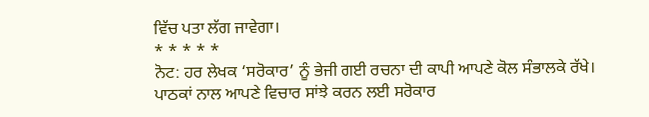ਵਿੱਚ ਪਤਾ ਲੱਗ ਜਾਵੇਗਾ।
* * * * *
ਨੋਟ: ਹਰ ਲੇਖਕ ‘ਸਰੋਕਾਰ’ ਨੂੰ ਭੇਜੀ ਗਈ ਰਚਨਾ ਦੀ ਕਾਪੀ ਆਪਣੇ ਕੋਲ ਸੰਭਾਲਕੇ ਰੱਖੇ।
ਪਾਠਕਾਂ ਨਾਲ ਆਪਣੇ ਵਿਚਾਰ ਸਾਂਝੇ ਕਰਨ ਲਈ ਸਰੋਕਾਰ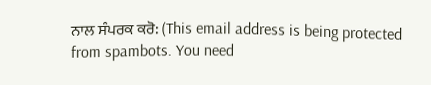ਨਾਲ ਸੰਪਰਕ ਕਰੋ: (This email address is being protected from spambots. You need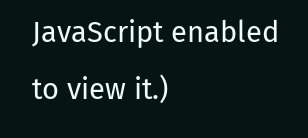JavaScript enabled to view it.)